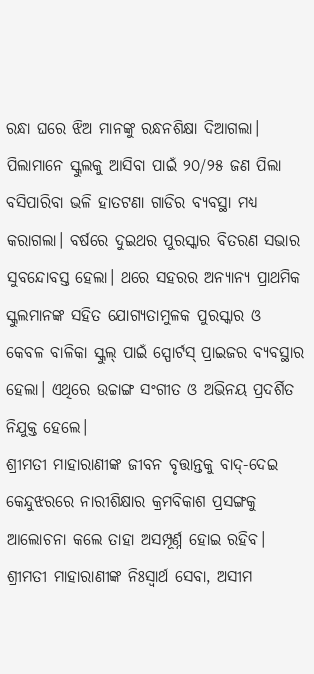ରନ୍ଧା ଘରେ ଝିଅ ମାନଙ୍କୁ ରନ୍ଧନଶିକ୍ଷା ଦିଆଗଲା। ପିଲାମାନେ ସ୍କୁଲକୁ ଆସିବା ପାଇଁ ୨୦/୨୫ ଜଣ ପିଲା ବସିପାରିବା ଭଳି ହାତଟଣା ଗାଡିର ବ୍ୟବସ୍ଥା ମଧ୍ୟ କରାଗଲା। ବର୍ଷରେ ଦୁଇଥର ପୁରସ୍କାର ବିତରଣ ସଭାର ସୁବନ୍ଦୋବସ୍ତ ହେଲା। ଥରେ ସହରର ଅନ୍ୟାନ୍ୟ ପ୍ରାଥମିକ ସ୍କୁଲମାନଙ୍କ ସହିତ ଯୋଗ୍ୟତାମୁଳକ ପୁରସ୍କାର ଓ କେବଳ ବାଳିକା ସ୍କୁଲ୍ ପାଇଁ ସ୍ପୋର୍ଟସ୍ ପ୍ରାଇଜର ବ୍ୟବସ୍ଥାର ହେଲା। ଏଥିରେ ଉଚ୍ଚାଙ୍ଗ ସଂଗୀତ ଓ ଅଭିନୟ ପ୍ରଦର୍ଶିତ ନିଯୁକ୍ତ ହେଲେ।
ଶ୍ରୀମତୀ ମାହାରାଣୀଙ୍କ ଜୀବନ ବୃତ୍ତାନ୍ତକୁ ବାଦ୍-ଦେଇ କେନ୍ଦୁଝରରେ ନାରୀଶିକ୍ଷାର କ୍ରମବିକାଶ ପ୍ରସଙ୍ଗକୁ ଆଲୋଚନା କଲେ ତାହା ଅସମ୍ପୂର୍ଣ୍ନ ହୋଇ ରହିବ। ଶ୍ରୀମତୀ ମାହାରାଣୀଙ୍କ ନିଃସ୍ବାର୍ଥ ସେବା, ଅସୀମ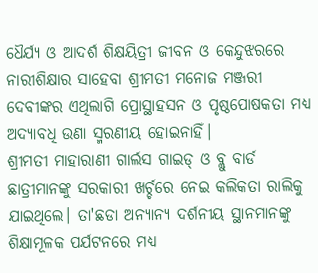ଧୈର୍ଯ୍ୟ ଓ ଆଦର୍ଶ ଶିକ୍ଷୟିତ୍ରୀ ଜୀବନ ଓ କେନ୍ଦୁଝରରେ ନାରୀଶିକ୍ଷାର ସାହେବା ଶ୍ରୀମତୀ ମନୋଜ ମଞ୍ଜରୀ ଦେବୀଙ୍କର ଏଥିଲାଗି ପ୍ରୋସ୍ଥାହସନ ଓ ପୃଷ୍ଠପୋଷକତା ମଧ୍ୟ ଅଦ୍ୟାବଧି ଉଣା ସ୍ମରଣୀୟ ହୋଇନାହିଁ।
ଶ୍ରୀମତୀ ମାହାରାଣୀ ଗାର୍ଲସ ଗାଇଡ୍ ଓ ବ୍ଲୁ ବାର୍ଡ ଛାତ୍ରୀମାନଙ୍କୁ ସରକାରୀ ଖର୍ଚ୍ଚରେ ନେଇ କଲିକତା ରାଲିକୁ ଯାଇଥିଲେ। ତା'ଛଡା ଅନ୍ୟାନ୍ୟ ଦର୍ଶନୀୟ ସ୍ଥାନମାନଙ୍କୁ ଶିକ୍ଷାମୂଳକ ପର୍ଯଟନରେ ମଧ୍ୟ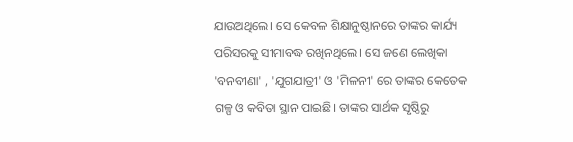ଯାଉଅଥିଲେ। ସେ କେବଳ ଶିକ୍ଷାନୁଷ୍ଠାନରେ ତାଙ୍କର କାର୍ଯ୍ୟ ପରିସରକୁ ସୀମାବଦ୍ଧ ରଖିନଥିଲେ। ସେ ଜଣେ ଲେଖିକା 'ବନବୀଣା' , 'ଯୁଗଯାତ୍ରୀ' ଓ 'ମିଳନୀ' ରେ ତାଙ୍କର କେତେକ ଗଳ୍ପ ଓ କବିତା ସ୍ଥାନ ପାଇଛି। ତାଙ୍କର ସାର୍ଥକ ସୃଷ୍ଠିରୁ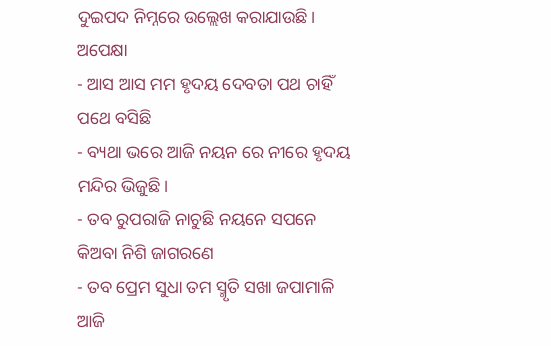ଦୁଇପଦ ନିମ୍ନରେ ଉଲ୍ଲେଖ କରାଯାଉଛି।
ଅପେକ୍ଷା
- ଆସ ଆସ ମମ ହୃଦୟ ଦେବତା ପଥ ଚାହିଁ ପଥେ ବସିଛି
- ବ୍ୟଥା ଭରେ ଆଜି ନୟନ ରେ ନୀରେ ହୃଦୟ ମନ୍ଦିର ଭିଜୁଛି।
- ତବ ରୁପରାଜି ନାଚୁଛି ନୟନେ ସପନେ କିଅବା ନିଶି ଜାଗରଣେ
- ତବ ପ୍ରେମ ସୁଧା ତମ ସ୍ମୃତି ସଖା ଜପାମାଳି ଆଜି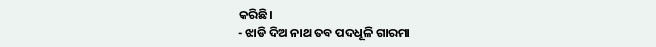କରିଛି।
- ଝାଡି ଦିଅ ନାଥ ତବ ପଦଧୂଳି ଗାରମା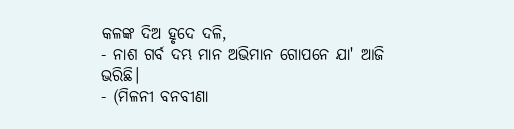କଳଙ୍କ ଦିଅ ହୃଦେ ଦଳି,
- ନାଶ ଗର୍ବ ଦମ୍ଭ ମାନ ଅଭିମାନ ଗୋପନେ ଯା' ଆଜି ଭରିଛି।
- (ମିଳନୀ ବନବୀଣା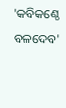'କବିକଣ୍ଠେ ବଳଦେବ'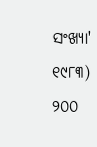ସଂଖ୍ୟା' ୧୯୮୩)
୨୦୦